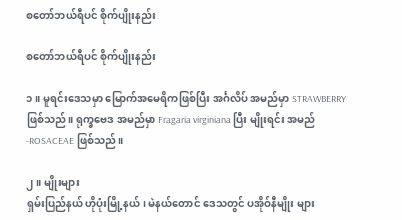စတော်ဘယ်ရီပင် စိုက်ပျိုးနည်း

စတော်ဘယ်ရီပင် စိုက်ပျိုးနည်း

၁။ မူရင်းဒေသမှာ မြောက်အမေရိကဖြစ်ပြီး အင်္ဂလိပ် အမည်မှာ STRAWBERRYဖြစ်သည်။ ရုက္ခဗေဒ အမည်မှာ Fragaria virginiana ပြီး မျိုးရင်း အမည် -ROSACEAE ဖြစ်သည်။

၂။ မျိုးများ
ရှမ်းပြည်နယ် ဟိုပုံးမြို့နယ်၊ မဲနယ်တောင် ဒေသတွင် ပအိုဝ်နီမျိုး များ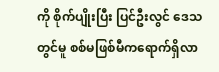ကို စိုက်ပျိုးပြီး ပြင်ဦးလွင် ဒေသတွင်မူ စစ်မဖြစ်မီကရောက်ရှိလာ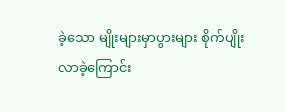ခဲ့သော မျိုးများမှာပွားများ စိုက်ပျိုးလာခဲ့ကြောင်း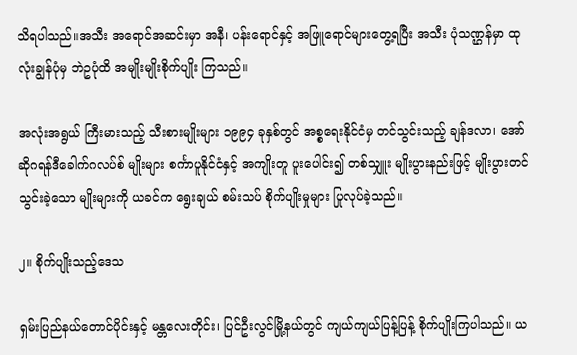သိရပါသည်။အသီး အရောင်အဆင်းမှာ အနီ၊ ပန်းရောင်နှင့် အဖြူရောင်များတွေ့ရပြီး အသီး ပုံသဏ္ဌန်မှာ ထုလုံးချွန်ပုံမှ ဘဲဥပုံထိ အမျိုးမျိုးစိုက်ပျိုး ကြသည်။

အလုံးအရွယ် ကြီးမားသည့် သီးစားမျိုးများ ၁၉၉၄ ခုနှစ်တွင် အစ္စရေးနိုင်ငံမှ တင်သွင်းသည့် ချန်ဒလာ၊ အော်ဆိုဂရန်ဒီခေါက်ဂလပ်စ် မျိုးများ စင်္ကာပူနိုင်ငံနှင့် အကျိုးတူ ပူးပေါင်း၍ တစ်သျှူး မျိုးပွားနည်းဖြင့် မျိုးပွားတင်သွင်းခဲ့သော မျိုးများကို ယခင်က ရွေးချယ် စမ်းသပ် စိုက်ပျိုးမှုများ ပြုလုပ်ခဲ့သည်။

၂။ စိုက်ပျိုးသည့်ဒေသ

ရှမ်းပြည်နယ်တောင်ပိုင်းနှင့် မန္တလေးတိုင်း၊ ပြင်ဦးလွင်မြို့နယ်တွင် ကျယ်ကျယ်ပြန့်ပြန့် စိုက်ပျိုးကြပါသည်။ ယ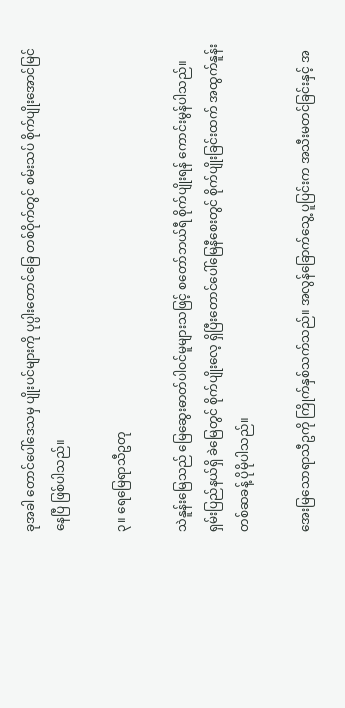ခုအခါ တောင်ပေါ်ဒေသမှ ပျိုးပင်များကို ပုပ္ပါးတောင်ခြေ တစ်ဝိုက်တွင် စမ်းသပ် စိုက်ပျိုးအောင်မြင်နေပြီ ဖြစ်ပါသည်။

၃။ ရေမြေရာသီဥတု

သဲနူန်းမြေသည် မြေဆွေးဓာတ်ပါဝင်မူများသဖြင့် စတော်ဘယ်ရီ စိုက်ပျိုးရန် ကောင်းမွန်ပါသည်။ ရှမ်းပြည်နယ်ရှိ ခဲမြေတွင် စိုက်ပျိုးလေ့ ရှိပြီးတောင်ပေါ်မြေနီစေးတွင် စိုက်ပျိုးခြင်းထက် အထွက်နူန်း တစ်ဆခန့် ပိုမိုပါသည်။

အေးမြသောရာသီဥကို ကြိုက်နှစ်သက်သည်။ အလွန်ခြောက်သွေ့ ပူပြင်းက အသီးမတင်ခြင်းနှင့် အ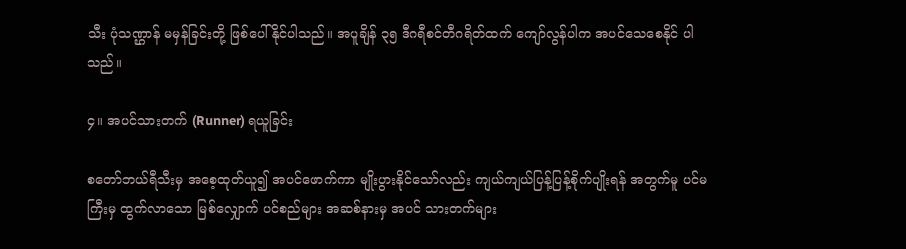သီး ပုံသဏ္ဌာန် မမှန်ခြင်းတို့ ဖြစ်ပေါ်နိုင်ပါသည်။ အပူချိန် ၃၅ ဒီဂရီစင်တီဂရိတ်ထက် ကျော်လွန်ပါက အပင်သေစေနိုင် ပါသည်။

၄။ အပင်သားတက် (Runner) ရယူခြင်း

စတော်ဘယ်ရီသီးမှ အစေ့ထုတ်ယူ၍ အပင်ဖောက်ကာ မျိုးပွားနိုင်သော်လည်း ကျယ်ကျယ်ပြန့်ပြန့်စိုက်ပျိုးရန် အတွက်မူ ပင်မကြီးမှ ထွက်လာသော မြစ်လျှောက် ပင်စည်များ အဆစ်နားမှ အပင် သားတက်များ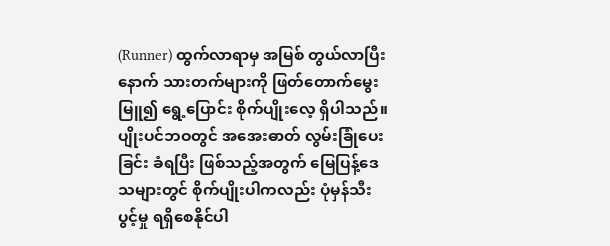(Runner) ထွက်လာရာမှ အမြစ် တွယ်လာပြီးနောက် သားတက်များကို ဖြတ်တောက်မွေးမြူ၍ ရွေ့ပြောင်း စိုက်ပျိုးလေ့ ရှိပါသည်။ ပျိုးပင်ဘဝတွင် အအေးဓာတ် လွမ်းခြုံပေးခြင်း ခံရပြီး ဖြစ်သည့်အတွက် မြေပြန့်ဒေသများတွင် စိုက်ပျိုးပါကလည်း ပုံမှန်သီးပွင့်မှု ရရှိစေနိုင်ပါ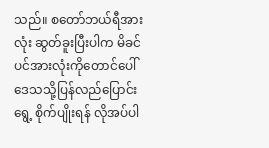သည်။ စတော်ဘယ်ရီအားလုံး ဆွတ်ခူးပြီးပါက မိခင်ပင်အားလုံးကိုတောင်ပေါ်ဒေသသို့ပြန်လည်ပြောင်းရွေ့ စိုက်ပျိုးရန် လိုအပ်ပါ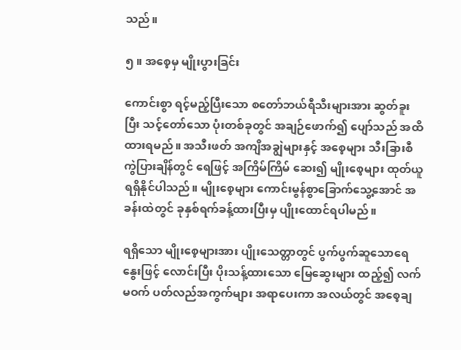သည်။

၅။ အစေ့မှ မျိုးပွားခြင်း

ကောင်းစွာ ရင့်မည့်ပြီးသော စတော်ဘယ်ရီသီးများအား ဆွတ်ခူးပြီး သင့်တော်သော ပုံးတစ်ခုတွင် အချဉ်ဖောက်၍ ပျော်သည် အထိထားရမည်။ အသီးဖတ် အကျိအချွဲများနှင့် အစေ့များ သီးခြားစီ ကွဲပြားချိန်တွင် ရေဖြင့် အကြိမ်ကြိမ် ဆေး၍ မျိုးစေ့များ ထုတ်ယူ ရရှိနိုင်ပါသည်။ မျိုးစေ့များ ကောင်းမွန်စွာခြောက်သွေ့အောင် အခန်းထဲတွင် ခုနှစ်ရက်ခန့်ထားပြီးမှ ပျိုးထောင်ရပါမည်။

ရရှိသော မျိုးစေ့များအား ပျိုးသေတ္တာတွင် ပွက်ပွက်ဆူသောရေနွေးဖြင့် လောင်းပြီး ပိုးသန့်ထားသော မြေဆွေးများ ထည့်၍ လက်မဝက် ပတ်လည်အကွက်များ အရာပေးကာ အလယ်တွင် အစေ့ချ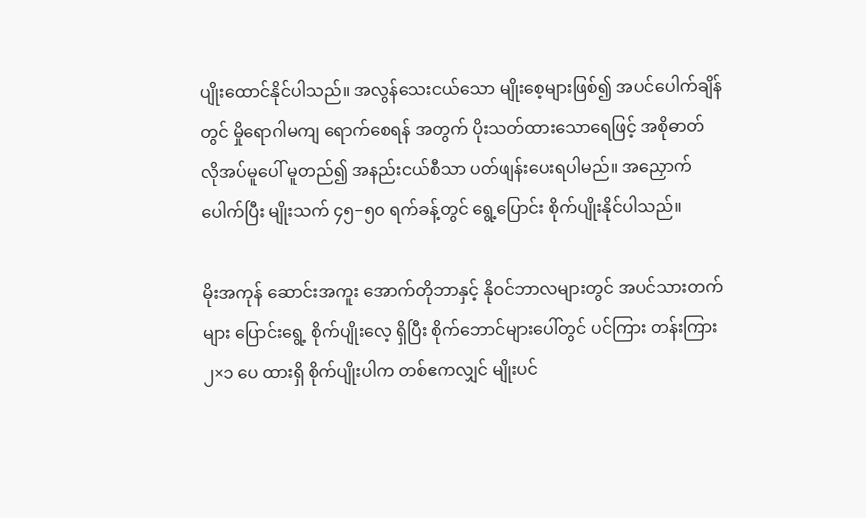ပျိုးထောင်နိုင်ပါသည်။ အလွန်သေးငယ်သော မျိုးစေ့များဖြစ်၍ အပင်ပေါက်ချိန်တွင် မှိုရောဂါမကျ ရောက်စေရန် အတွက် ပိုးသတ်ထားသောရေဖြင့် အစိုဓာတ် လိုအပ်မူပေါ် မူတည်၍ အနည်းငယ်စီသာ ပတ်ဖျန်းပေးရပါမည်။ အညှောက်ပေါက်ပြီး မျိုးသက် ၄၅−၅၀ ရက်ခန့်တွင် ရွေ့ပြောင်း စိုက်ပျိုးနိုင်ပါသည်။

မိုးအကုန် ဆောင်းအကူး အောက်တိုဘာနှင့် နိုဝင်ဘာလများတွင် အပင်သားတက်များ ပြောင်းရွေ့ စိုက်ပျိုးလေ့ ရှိပြီး စိုက်ဘောင်များပေါ်တွင် ပင်ကြား တန်းကြား ၂×၁ ပေ ထားရှိ စိုက်ပျိုးပါက တစ်ဧကလျှင် မျိုးပင်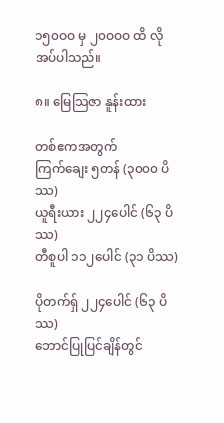၁၅၀ဝဝ မှ ၂၀ဝဝဝ ထိ လိုအပ်ပါသည်။

၈။ မြေသြဇာ နူန်းထား

တစ်ဧကအတွက်
ကြက်ချေး ၅တန် (၃၀၀၀ ပိဿ)
ယူရီးယား ၂၂၄ပေါင် (၆၃ ပိဿ)
တီစူပါ ၁၁၂ပေါင် (၃၁ ပိဿ)

ပိုတက်ရှ် ၂၂၄ပေါင် (၆၃ ပိဿ)
ဘောင်ပြုပြင်ချိန်တွင်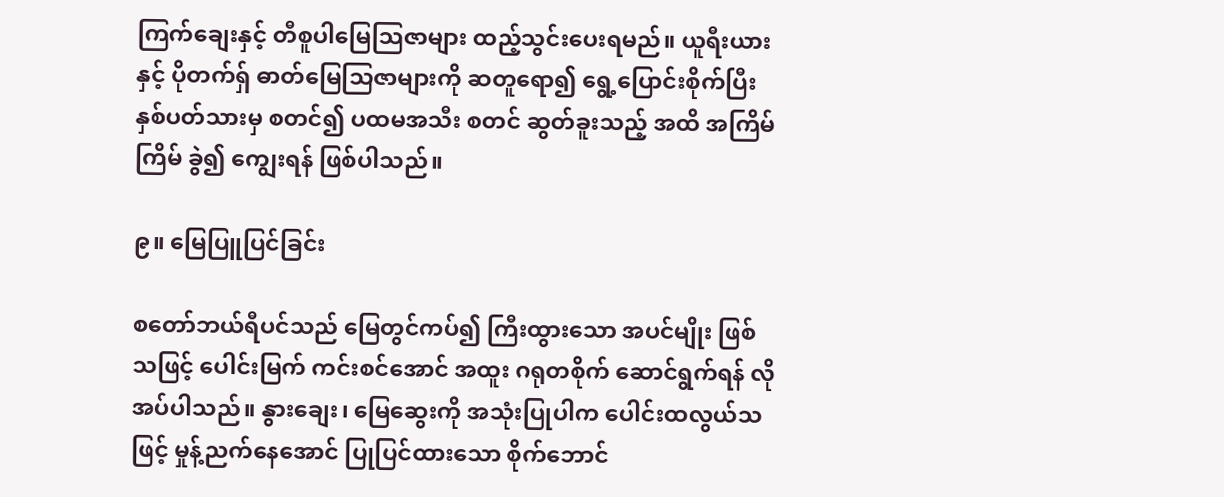ကြက်ချေးနှင့် တီစူပါမြေသြဇာများ ထည့်သွင်းပေးရမည်။ ယူရီးယားနှင့် ပိုတက်ရှ် ဓာတ်မြေသြဇာများကို ဆတူရော၍ ရွေ့ပြောင်းစိုက်ပြီး နှစ်ပတ်သားမှ စတင်၍ ပထမအသီး စတင် ဆွတ်ခူးသည့် အထိ အကြိမ်ကြိမ် ခွဲ၍ ကျွေးရန် ဖြစ်ပါသည်။

၉။ မြေပြူပြင်ခြင်း

စတော်ဘယ်ရီပင်သည် မြေတွင်ကပ်၍ ကြီးထွားသော အပင်မျိုး ဖြစ်သဖြင့် ပေါင်းမြက် ကင်းစင်အောင် အထူး ဂရုတစိုက် ဆောင်ရွက်ရန် လိုအပ်ပါသည်။ နွားချေး၊ မြေဆွေးကို အသုံးပြုပါက ပေါင်းထလွယ်သဖြင့် မှုန့်ညက်နေအောင် ပြုပြင်ထားသော စိုက်ဘောင်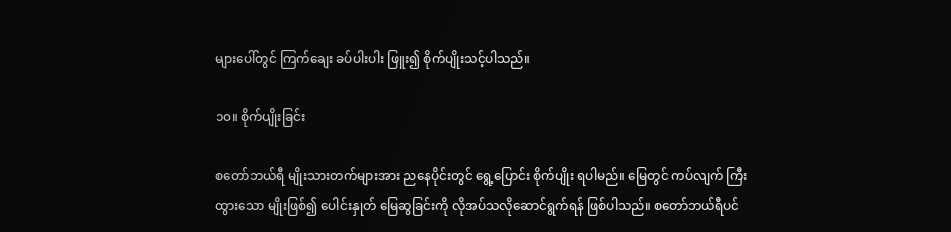များပေါ်တွင် ကြက်ချေး ခပ်ပါးပါး ဖြူး၍ စိုက်ပျိုးသင့်ပါသည်။

၁၀။ စိုက်ပျိုးခြင်း

စတော်ဘယ်ရီ မျိုးသားတက်များအား ညနေပိုင်းတွင် ရွေ့ပြောင်း စိုက်ပျိုး ရပါမည်။ မြေတွင် ကပ်လျက် ကြီးထွားသော မျိုးဖြစ်၍ ပေါင်းနှုတ် မြေဆွခြင်းကို လိုအပ်သလိုဆောင်ရွက်ရန် ဖြစ်ပါသည်။ စတော်ဘယ်ရီပင်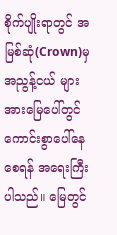စိုက်ပျိုးရာတွင် အမြစ်ဆုံ(Crown)မှ အညွန့်ငယ် များအားမြေပေါ်တွင် ကောင်းစွာပေါ်နေစေရန် အရေးကြီးပါသည်။ မြေတွင်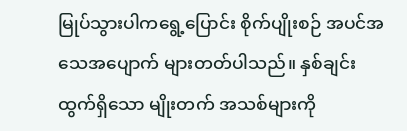မြုပ်သွားပါကရွေ့ပြောင်း စိုက်ပျိုးစဉ် အပင်အသေအပျောက် များတတ်ပါသည်။ နှစ်ချင်းထွက်ရှိသော မျိုးတက် အသစ်များကို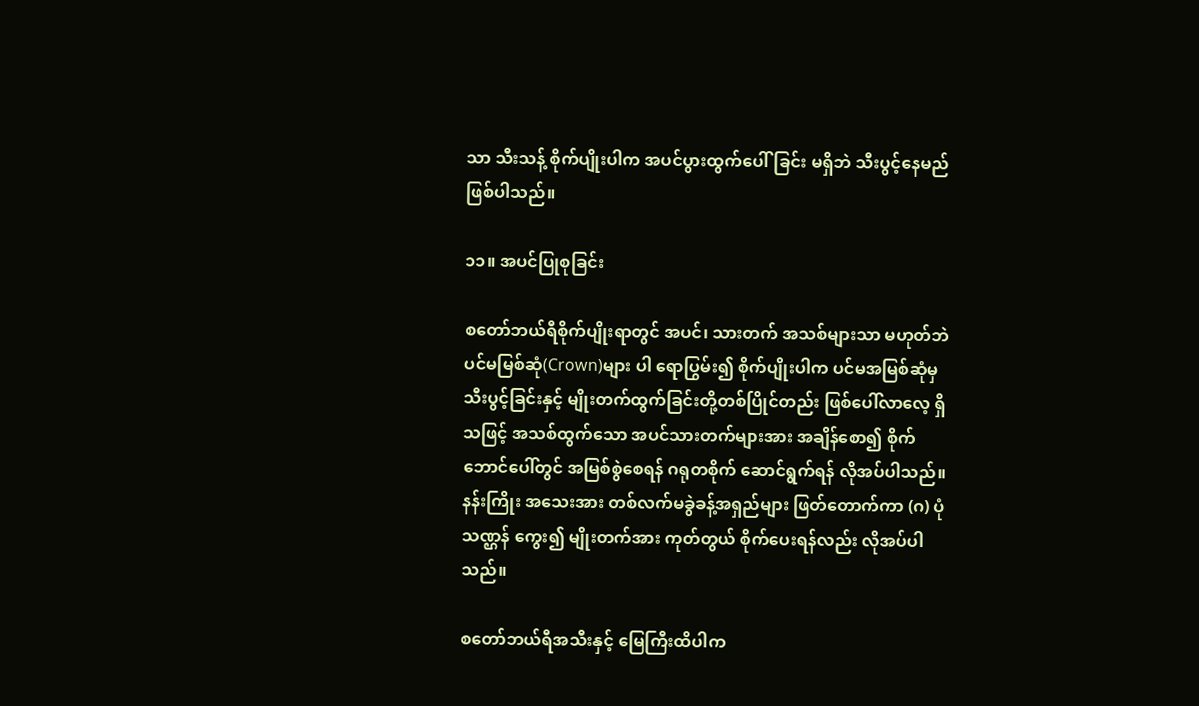သာ သီးသန့် စိုက်ပျိုးပါက အပင်ပွားထွက်ပေါ်ခြင်း မရှိဘဲ သီးပွင့်နေမည် ဖြစ်ပါသည်။

၁၁။ အပင်ပြုစုခြင်း

စတော်ဘယ်ရီစိုက်ပျိုးရာတွင် အပင်၊ သားတက် အသစ်များသာ မဟုတ်ဘဲ ပင်မမြစ်ဆုံ(Crown)များ ပါ ရောပြွမ်း၍ စိုက်ပျိုးပါက ပင်မအမြစ်ဆုံမှ သီးပွင့်ခြင်းနှင့် မျိုးတက်ထွက်ခြင်းတို့တစ်ပြိုင်တည်း ဖြစ်ပေါ်လာလေ့ ရှိသဖြင့် အသစ်ထွက်သော အပင်သားတက်များအား အချိန်စော၍ စိုက်ဘောင်ပေါ်တွင် အမြစ်စွဲစေရန် ဂရုတစိုက် ဆောင်ရွက်ရန် လိုအပ်ပါသည်။ နန်းကြိုး အသေးအား တစ်လက်မခွဲခန့်အရှည်များ ဖြတ်တောက်ကာ (ဂ) ပုံသဏ္ဌန် ကွေး၍ မျိုးတက်အား ကုတ်တွယ် စိုက်ပေးရန်လည်း လိုအပ်ပါသည်။

စတော်ဘယ်ရီအသီးနှင့် မြေကြီးထိပါက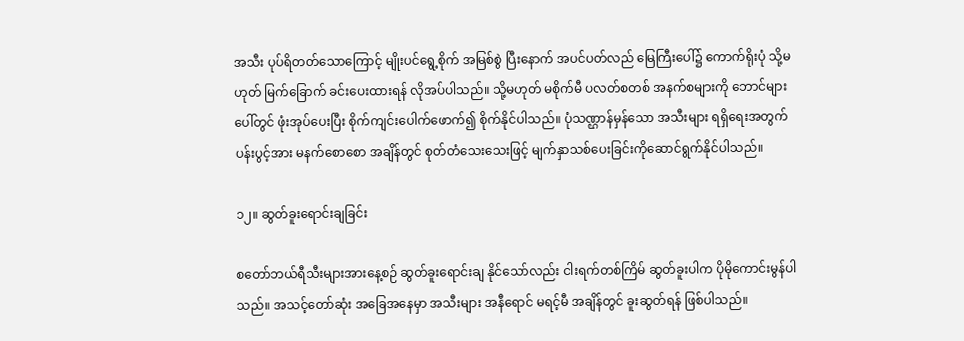အသီး ပုပ်ရိတတ်သောကြောင့် မျိုးပင်ရွေ့စိုက် အမြစ်စွဲ ပြီးနောက် အပင်ပတ်လည် မြေကြီးပေါ်၌ ကောက်ရိုးပုံ သို့မဟုတ် မြက်ခြောက် ခင်းပေးထားရန် လိုအပ်ပါသည်။ သို့မဟုတ် မစိုက်မီ ပလတ်စတစ် အနက်စများကို ဘောင်များပေါ်တွင် ဖုံးအုပ်ပေးပြီး စိုက်ကျင်းပေါက်ဖောက်၍ စိုက်နိုင်ပါသည်။ ပုံသဏ္ဌာန်မှန်သော အသီးများ ရရှိရေးအတွက် ပန်းပွင့်အား မနက်စောစော အချိန်တွင် စုတ်တံသေးသေးဖြင့် မျက်နှာသစ်ပေးခြင်းကိုဆောင်ရွက်နိုင်ပါသည်။

၁၂။ ဆွတ်ခူးရောင်းချခြင်း

စတော်ဘယ်ရီသီးများအားနေ့စဉ် ဆွတ်ခူးရောင်းချ နိုင်သော်လည်း ငါးရက်တစ်ကြိမ် ဆွတ်ခူးပါက ပိုမိုကောင်းမွန်ပါသည်။ အသင့်တော်ဆုံး အခြေအနေမှာ အသီးများ အနီရောင် မရင့်မီ အချိန်တွင် ခူးဆွတ်ရန် ဖြစ်ပါသည်။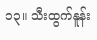၁၃။ သီးထွက်နူန်း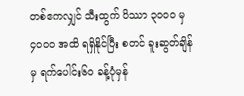တစ်ဧကလျှင် သီးထွက် ပိဿာ ၃၀ဝဝ မှ ၄၀ဝဝ အထိ ရရှိနိုင်ပြီး စတင် ခူးဆွတ်ချိန်မှ ရက်ပေါင်း၆၀ ခန့်ပုံမှန်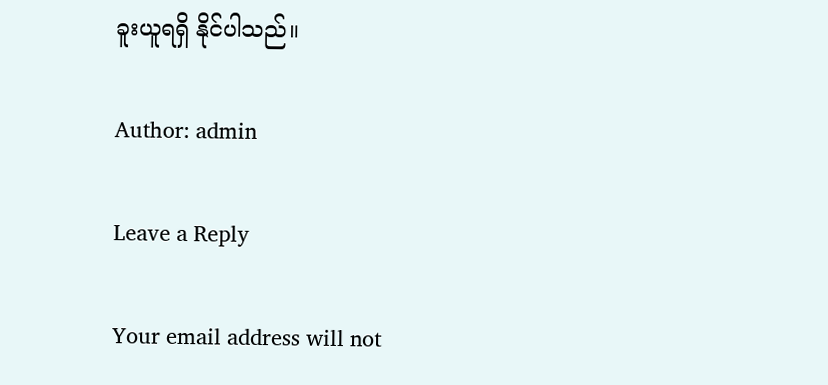ခူးယူရရှိ နိုင်ပါသည်။

Author: admin

Leave a Reply

Your email address will not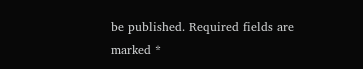be published. Required fields are marked *